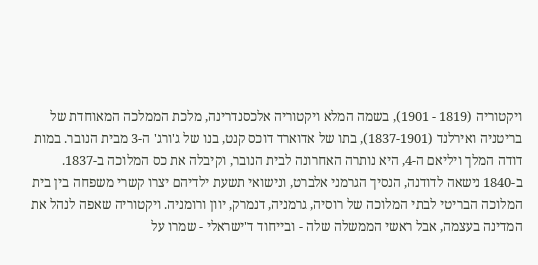ויקטוריה (1819 - 1901), בשמה המלא ויקטוריה אלכסנדרינה, מלכת הממלכה המאוחדת של בריטניה ואירלנד (1837-1901), בתו של אדוארד דוכס קנט, בנו של ג'ורג' ה-3 מבית הנובר. במות דודה המלך ויליאם ה-4, היא נותרה האחרונה לבית הנובר, וקיבלה את כס המלוכה ב-1837.
ב-1840 נישאה לדודנה, הנסיך הגרמני אלברט, ונישואי תשעת ילדיהם יצרו קשרי משפחה בין בית המלוכה הבריטי לבתי המלוכה של רוסיה, גרמניה, דנמרק, יוון ורומניה. ויקטוריה שאפה לנהל את המדינה בעצמה, אבל ראשי הממשלה שלה - ובייחוד ד'ישראלי - שמרו על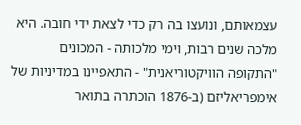עצמאותם, ונועצו בה רק כדי לצאת ידי חובה. היא מלכה שנים רבות, וימי מלכותה - המכונים "התקופה הוויקטוריאנית" - התאפיינו במדיניות של אימפריאליזם (ב-1876 הוכתרה בתואר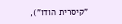"קיסרית הודו"),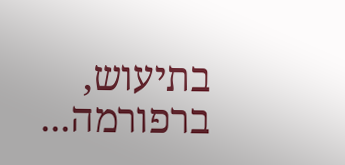בתיעוש, ברפורמה...